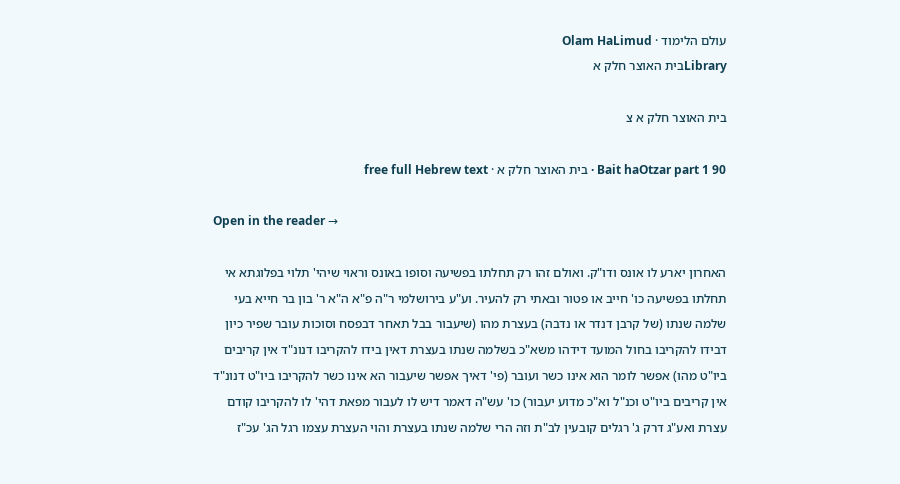עולם הלימוד · Olam HaLimud
Libraryבית האוצר חלק א

בית האוצר חלק א צ

Bait haOtzar part 1 90 · בית האוצר חלק א · free full Hebrew text

Open in the reader →

האחרון יארע לו אונס ודו"ק. ואולם זהו רק תחלתו בפשיעה וסופו באונס וראוי שיהי' תלוי בפלוגתא אי תחלתו בפשיעה כו' חייב או פטור ובאתי רק להעיר. וע"ע בירושלמי ר"ה פ"א ה"א ר' בון בר חייא בעי שלמה שנתו (של קרבן דנדר או נדבה) בעצרת מהו (שיעבור בבל תאחר דבפסח וסוכות עובר שפיר כיון דבידו להקריבו בחול המועד דידהו משא"כ בשלמה שנתו בעצרת דאין בידו להקריבו דנונ"ד אין קריבים ביו"ט מהו) אפשר לומר הוא אינו כשר ועובר (פי' דאיך אפשר שיעבור הא אינו כשר להקריבו ביו"ט דנונ"ד אין קריבים ביו"ט וכנ"ל וא"כ מדוע יעבור) כו' עש"ה דאמר דיש לו לעבור מפאת דהי' לו להקריבו קודם עצרת ואע"ג דרק ג' רגלים קובעין לב"ת וזה הרי שלמה שנתו בעצרת והוי העצרת עצמו רגל הג' עכ"ז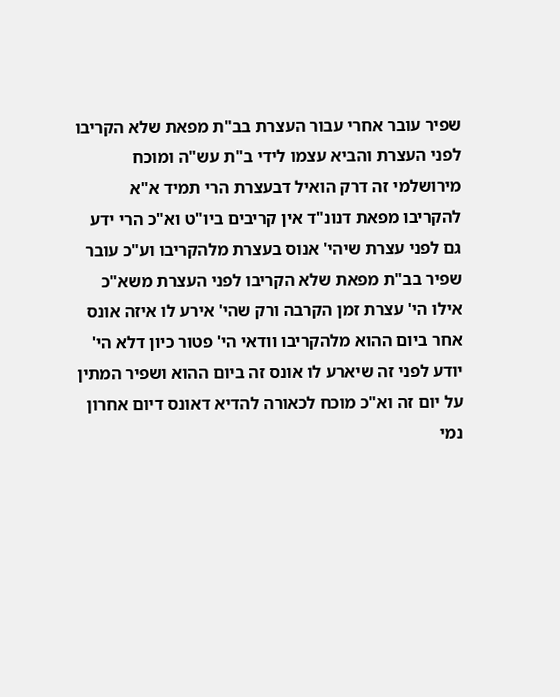שפיר עובר אחרי עבור העצרת בב"ת מפאת שלא הקריבו לפני העצרת והביא עצמו לידי ב"ת עש"ה ומוכח מירושלמי זה דרק הואיל דבעצרת הרי תמיד א"א להקריבו מפאת דנונ"ד אין קריבים ביו"ט וא"כ הרי ידע גם לפני עצרת שיהי' אנוס בעצרת מלהקריבו וע"כ עובר שפיר בב"ת מפאת שלא הקריבו לפני העצרת משא"כ אילו הי' עצרת זמן הקרבה ורק שהי' אירע לו איזה אונס אחר ביום ההוא מלהקריבו וודאי הי' פטור כיון דלא הי' יודע לפני זה שיארע לו אונס זה ביום ההוא ושפיר המתין על יום זה וא"כ מוכח לכאורה להדיא דאונס דיום אחרון נמי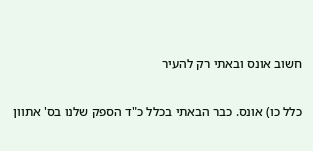חשוב אונס ובאתי רק להעיר

כלל כו) אונס. כבר הבאתי בכלל כ"ד הספק שלנו בס' אתוון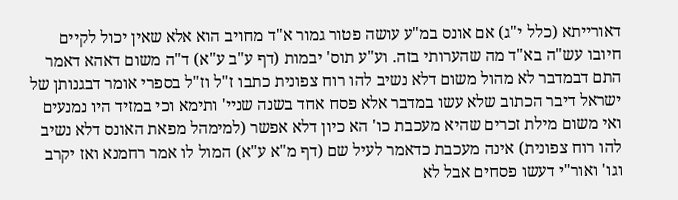דאורייתא (כלל י"ג) אם אונס במ"ע עושה פטור גמור א"ד מחויב הוא אלא שאין יכול לקיים חיובו עש"ה בא"ד מה שהערותי בזה. וע"ע תוס' יבמות (דף ע"ב ע"א) ד"ה משום דאהא דאמר התם דבמדבר לא מהול משום דלא נשיב להו רוח צפונית כתבו ז"ל וז"ל בספרי אומר דבגנותן של ישראל דיבר הכתוב שלא עשו במדבר אלא פסח אחד בשנה שניי' ותימא וכי במזיד היו נמנעים ואי משום מילת זכרים שהיא מעכבת כו' הא כיון דלא אפשר (למימהל מפאת האונס דלא נשיב להו רוח צפונית) אינה מעכבת כדאמר לעיל שם (דף מ"א ע"א) המול לו אמר רחמנא ואז יקרב וגו' ואור"י דעשו פסחים אבל לא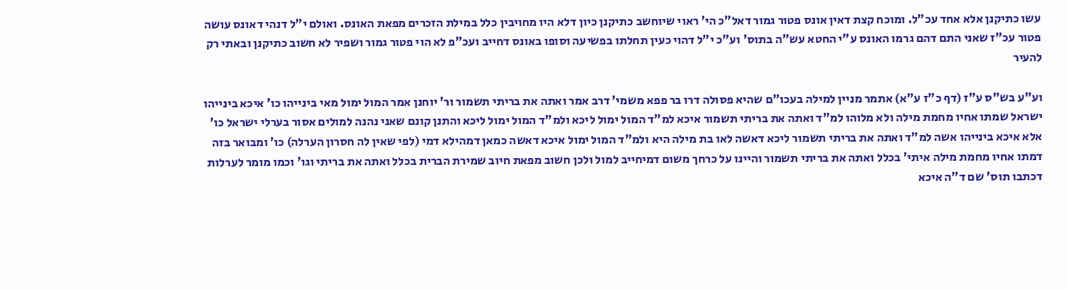עשו כתיקנן אלא אחד עכ"ל. ומוכח קצת דאין אונס פטור גמור דאל"כ הי' ראוי שיוחשב כתיקנן כיון דלא היו מחויבין כלל במילת הזכרים מפאת האונס. ואולם י"ל דנהי דאונס עושה פטור עכ"ז שאני התם דהם גרמו האונס ע"י החטא עש"ה בתוס' וע"כ י"ל דהוי כעין תחלתו בפשיעה וסופו באונס דחייב ועכ"פ לא הוי פטור גמור ושפיר לא חשוב כתיקנן ובאתי רק להעיר

וע"ע בש"ס ע"ז (דף כ"ז ע"א) אתמר מניין למילה בעכו"ם שהיא פסולה דרו בר פפא משמי' דרב אמר ואתה את בריתי תשמור ור' יוחנן אמר המול ימול מאי בינייהו כו' איכא בינייהו ישראל שמתו אחיו מחמת מילה ולא מלוהו למ"ד ואתה את בריתי תשמור איכא למ"ד המול ימול ליכא ולמ"ד המול ימול ליכא והתנן קונם שאני נהנה למולים אסור בערלי ישראל כו' אלא איכא בינייהו אשה למ"ד ואתה את בריתי תשמור ליכא דאשה לאו בת מילה היא ולמ"ד המול ימול איכא דאשה כמאן דמהילא דמי (לפי שאין לה חסרון הערלה) כו' ומבואר בזה דמתו אחיו מחמת מילה איתי' בכלל ואתה את בריתי תשמור והיינו על כרחך משום דמיחייב למול ולכן חשוב מפאת חיוב שמירת הברית בכלל ואתה את בריתי וגו' וכמו מומר לערלות דכתבו תוס' שם ד"ה איכא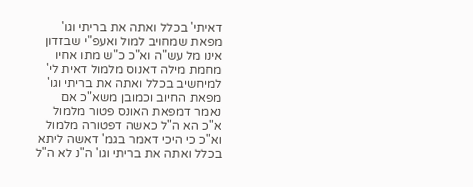דאיתי' בכלל ואתה את בריתי וגו' מפאת שמחויב למול ואעפ"י שבזדון אינו מל עש"ה וא"כ כ"ש מתו אחיו מחמת מילה דאנוס מלמול דאית לי' למיחשיב בכלל ואתה את בריתי וגו' מפאת החיוב וכמובן משא"כ אם נאמר דמפאת האונס פטור מלמול א"כ הא ה"ל כאשה דפטורה מלמול וא"כ כי היכי דאמר בגמ' דאשה ליתא בכלל ואתה את בריתי וגו' ה"נ לא ה"ל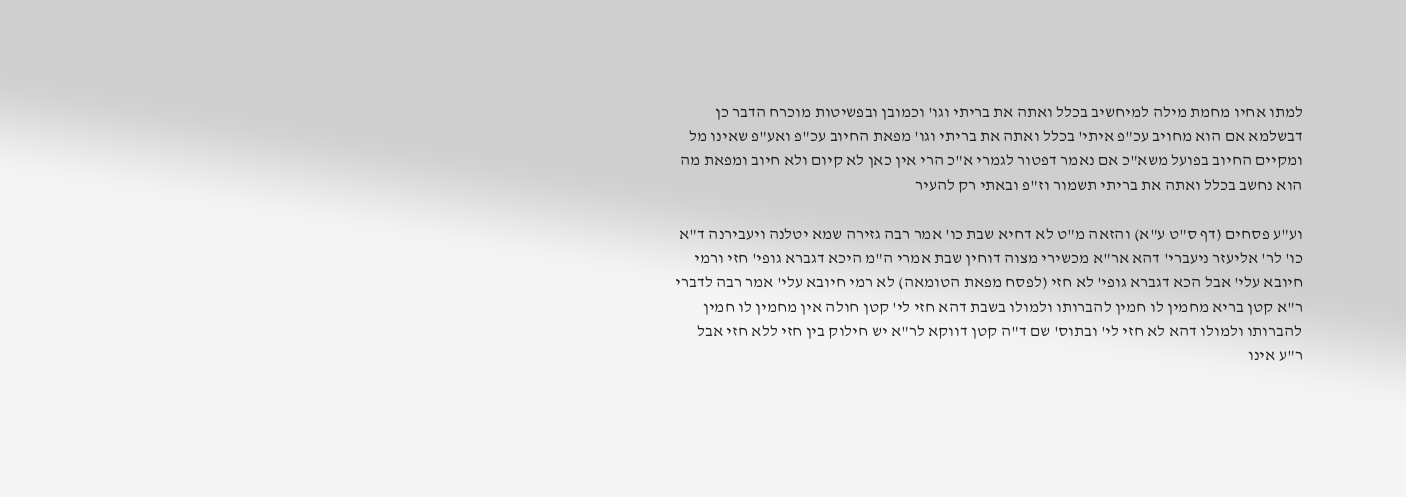למתו אחיו מחמת מילה למיחשיב בכלל ואתה את בריתי וגו' וכמובן ובפשיטות מוכרח הדבר כן דבשלמא אם הוא מחויב עכ"פ איתי' בכלל ואתה את בריתי וגו' מפאת החיוב עכ"פ ואע"פ שאינו מל ומקיים החיוב בפועל משא"כ אם נאמר דפטור לגמרי א"כ הרי אין כאן לא קיום ולא חיוב ומפאת מה הוא נחשב בכלל ואתה את בריתי תשמור וז"פ ובאתי רק להעיר

וע"ע פסחים (דף ס"ט ע"א) והזאה מ"ט לא דחיא שבת כו' אמר רבה גזירה שמא יטלנה ויעבירנה ד"א כו' לר' אליעזר ניעברי' דהא אר"א מכשירי מצוה דוחין שבת אמרי ה"מ היכא דגברא גופי' חזי ורמי חיובא עלי' אבל הכא דגברא גופי' לא חזי (לפסח מפאת הטומאה) לא רמי חיובא עלי' אמר רבה לדברי ר"א קטן בריא מחמין לו חמין להברותו ולמולו בשבת דהא חזי לי' קטן חולה אין מחמין לו חמין להברותו ולמולו דהא לא חזי לי' ובתוס' שם ד"ה קטן דווקא לר"א יש חילוק בין חזי ללא חזי אבל ר"ע אינו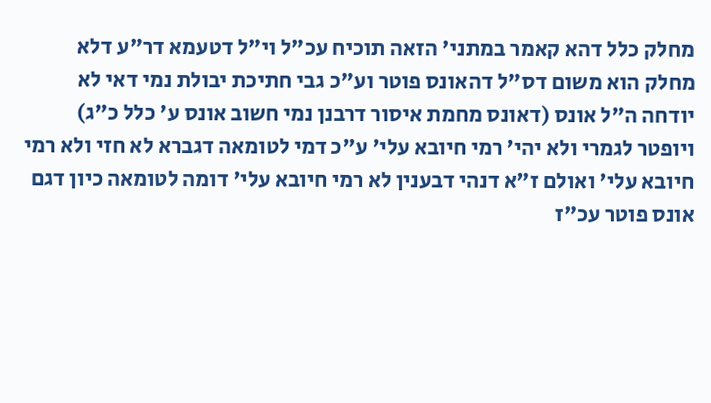מחלק כלל דהא קאמר במתני' הזאה תוכיח עכ"ל וי"ל דטעמא דר"ע דלא מחלק הוא משום דס"ל דהאונס פוטר וע"כ גבי חתיכת יבולת נמי דאי לא יודחה ה"ל אונס (דאונס מחמת איסור דרבנן נמי חשוב אונס ע' כלל כ"ג) ויופטר לגמרי ולא יהי' רמי חיובא עלי' ע"כ דמי לטומאה דגברא לא חזי ולא רמי חיובא עלי' ואולם ז"א דנהי דבענין לא רמי חיובא עלי' דומה לטומאה כיון דגם אונס פוטר עכ"ז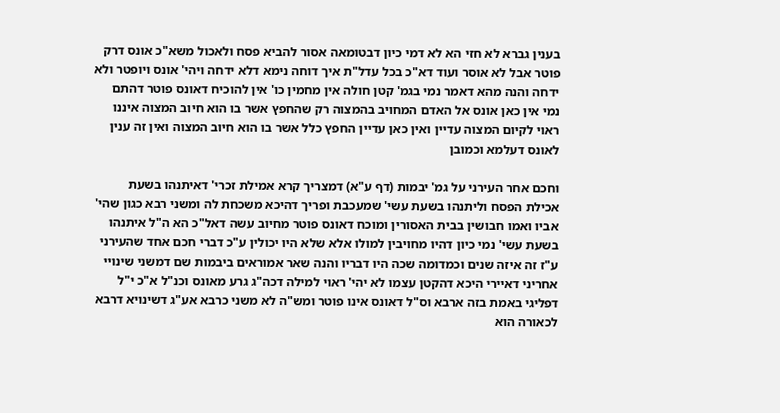בענין גברא לא חזי הא לא דמי כיון דבטומאה אסור להביא פסח ולאכול משא"כ אונס דרק פוטר אבל לא אוסר ועוד דא"כ בכל עדל"ת איך דוחה נימא דלא ידחה ויהי' אונס ויופטר ולא ידחה והנה מהא דאמר נמי בגמ' קטן חולה אין מחמין כו' אין להוכיח דאונס פוטר דהתם נמי אין כאן אונס אל האדם המחויב בהמצוה רק שהחפץ אשר בו הוא חיוב המצוה איננו ראוי לקיום המצוה עדיין ואין כאן עדיין החפץ כלל אשר בו הוא חיוב המצוה ואין זה ענין לאונס דעלמא וכמובן

וחכם אחר העירני על גמ' יבמות (דף ע"א) דמצריך קרא אמילת זכרי' דאיתנהו בשעת אכילת הפסח וליתנהו בשעת עשי' שמעכבת ופריך דהיכא משכחת לה ומשני רבא כגון שהי' אביו ואמו חבושין בבית האסורין ומוכח דאונס פוטר מחיוב עשה דאל"כ הא ה"ל איתנהו בשעת עשי' נמי כיון דהיו מחויבין למולו אלא שלא היו יכולין ע"כ דברי חכם אחד שהעירני ע"ז זה איזה שנים וכמדומה שכה היו דבריו והנה שאר אמוראים ביבמות שם דמשני שינויי אחריני דאיירי היכא דהקטן עצמו לא יהי' ראוי למילה דכה"ג גרע מאונס וכנ"ל א"כ י"ל דפליגי באמת בזה ארבא וס"ל דאונס אינו פוטר ומש"ה לא משני כרבא אע"ג דשינויא דרבא לכאורה הוא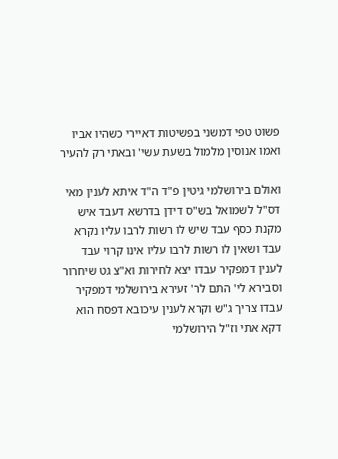פשוט טפי דמשני בפשיטות דאיירי כשהיו אביו ואמו אנוסין מלמול בשעת עשי' ובאתי רק להעיר

ואולם בירושלמי גיטין פ"ד ה"ד איתא לענין מאי דס"ל לשמואל בש"ס דידן בדרשא דעבד איש מקנת כסף עבד שיש לו רשות לרבו עליו נקרא עבד ושאין לו רשות לרבו עליו אינו קרוי עבד לענין דמפקיר עבדו יצא לחירות וא"צ גט שיחרור וסבירא לי' התם לר' זעירא בירושלמי דמפקיר עבדו צריך ג"ש וקרא לענין עיכובא דפסח הוא דקא אתי וז"ל הירושלמי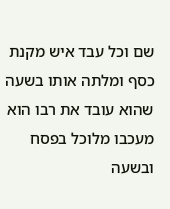שם וכל עבד איש מקנת כסף ומלתה אותו בשעה שהוא עובד את רבו הוא מעכבו מלוכל בפסח ובשעה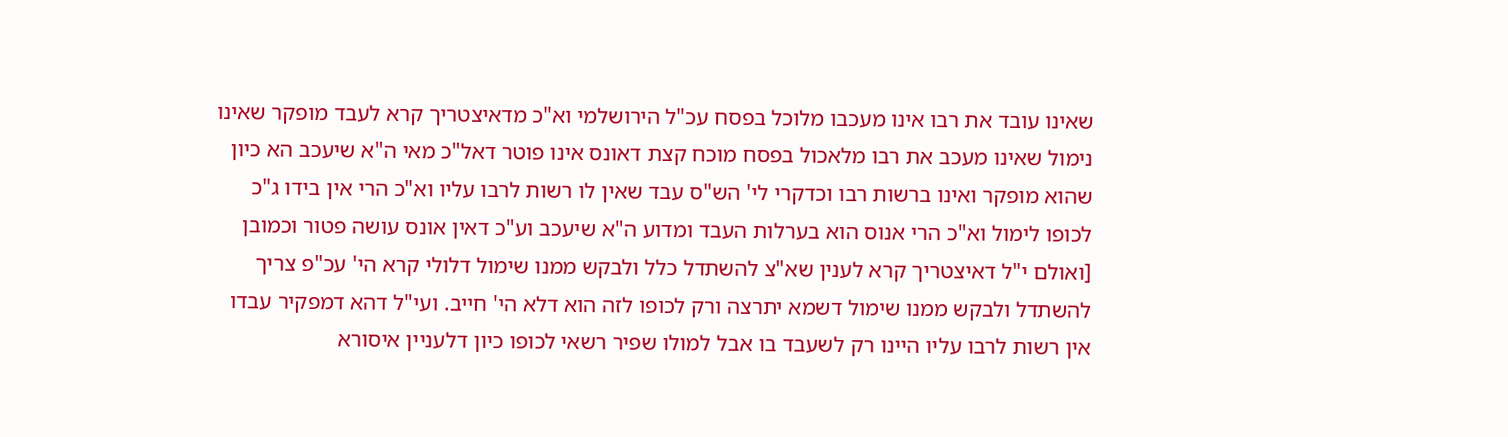שאינו עובד את רבו אינו מעכבו מלוכל בפסח עכ"ל הירושלמי וא"כ מדאיצטריך קרא לעבד מופקר שאינו נימול שאינו מעכב את רבו מלאכול בפסח מוכח קצת דאונס אינו פוטר דאל"כ מאי ה"א שיעכב הא כיון שהוא מופקר ואינו ברשות רבו וכדקרי לי' הש"ס עבד שאין לו רשות לרבו עליו וא"כ הרי אין בידו ג"כ לכופו לימול וא"כ הרי אנוס הוא בערלות העבד ומדוע ה"א שיעכב וע"כ דאין אונס עושה פטור וכמובן [ואולם י"ל דאיצטריך קרא לענין שא"צ להשתדל כלל ולבקש ממנו שימול דלולי קרא הי' עכ"פ צריך להשתדל ולבקש ממנו שימול דשמא יתרצה ורק לכופו לזה הוא דלא הי' חייב. ועי"ל דהא דמפקיר עבדו אין רשות לרבו עליו היינו רק לשעבד בו אבל למולו שפיר רשאי לכופו כיון דלעניין איסורא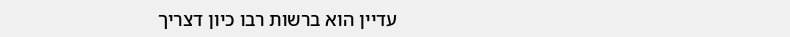עדיין הוא ברשות רבו כיון דצריך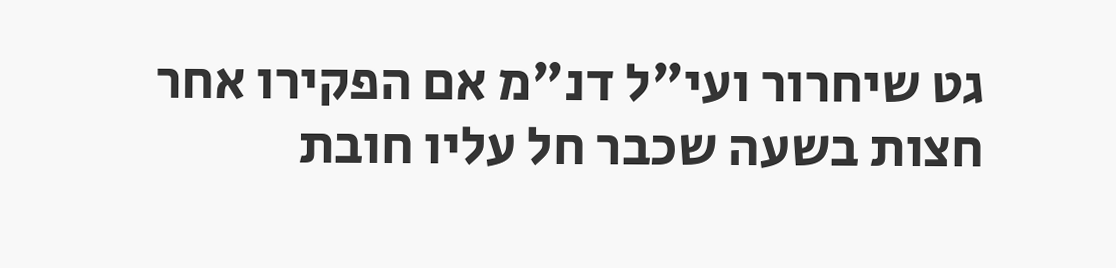גט שיחרור ועי"ל דנ"מ אם הפקירו אחר חצות בשעה שכבר חל עליו חובת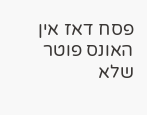פסח דאז אין האונס פוטר שלא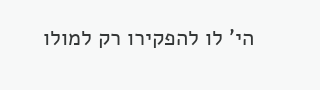הי' לו להפקירו רק למולו